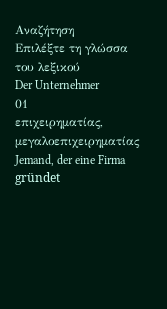Αναζήτηση
Επιλέξτε τη γλώσσα του λεξικού
Der Unternehmer
01
επιχειρηματίας, μεγαλοεπιχειρηματίας
Jemand, der eine Firma gründet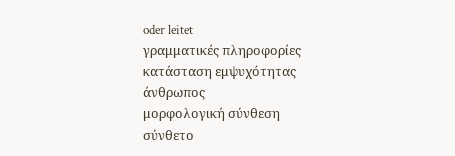oder leitet
γραμματικές πληροφορίες
κατάσταση εμψυχότητας
άνθρωπος
μορφολογική σύνθεση
σύνθετο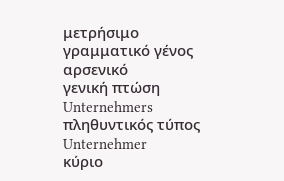μετρήσιμο
γραμματικό γένος
αρσενικό
γενική πτώση
Unternehmers
πληθυντικός τύπος
Unternehmer
κύριο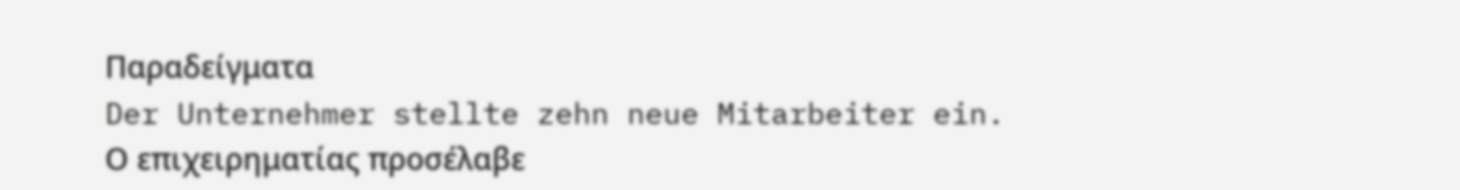Παραδείγματα
Der Unternehmer stellte zehn neue Mitarbeiter ein.
Ο επιχειρηματίας προσέλαβε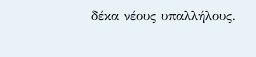δέκα νέους υπαλλήλους.